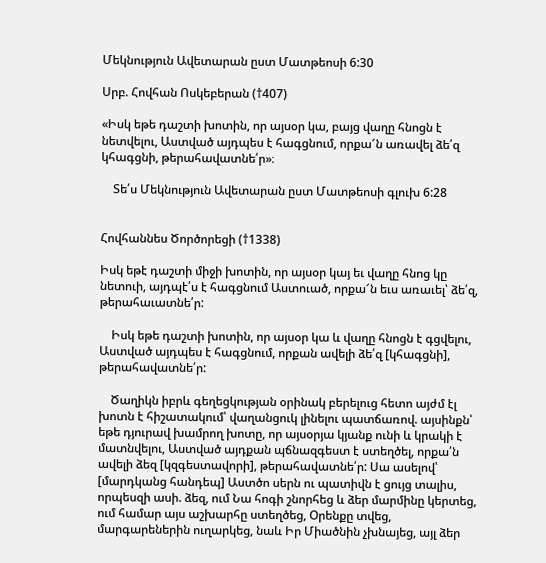Մեկնություն Ավետարան ըստ Մատթեոսի 6:30

Սրբ. Հովհան Ոսկեբերան (†407)

«Իսկ եթե դաշտի խոտին, որ այսօր կա, բայց վաղը հնոցն է նետվելու, Աստված այդպես է հագցնում, որքա՜ն առավել ձե՛զ կհագցնի, թերահավատնե՛ր»։

    Տե՛ս Մեկնություն Ավետարան ըստ Մատթեոսի գլուխ 6:28


Հովհաննես Ծործորեցի (†1338)

Իսկ եթէ դաշտի միջի խոտին, որ այսօր կայ եւ վաղը հնոց կը նետուի, այդպէ՛ս է հագցնում Աստուած, որքա՜ն եւս առաւել՝ ձե՛զ, թերահաւատնե՛ր:

    Իսկ եթե դաշտի խոտին, որ այսօր կա և վաղը հնոցն է գցվելու, Աստված այդպես է հագցնում, որքան ավելի ձե՛զ [կհագցնի], թերահավատնե՛ր:

    Ծաղիկն իբրև գեղեցկության օրինակ բերելուց հետո այժմ էլ խոտն է հիշատակում՝ վաղանցուկ լինելու պատճառով. այսինքն՝ եթե դյուրավ խամրող խոտը, որ այսօրյա կյանք ունի և կրակի է մատնվելու, Աստված այդքան պճնազգեստ է ստեղծել, որքա՛ն ավելի ձեզ [կզգեստավորի], թերահավատնե՛ր: Սա ասելով՝ [մարդկանց հանդեպ] Աստծո սերն ու պատիվն է ցույց տալիս, որպեսզի ասի. ձեզ, ում Նա հոգի շնորհեց և ձեր մարմինը կերտեց, ում համար այս աշխարհը ստեղծեց, Օրենքը տվեց, մարգարեներին ուղարկեց, նաև Իր Միածնին չխնայեց, այլ ձեր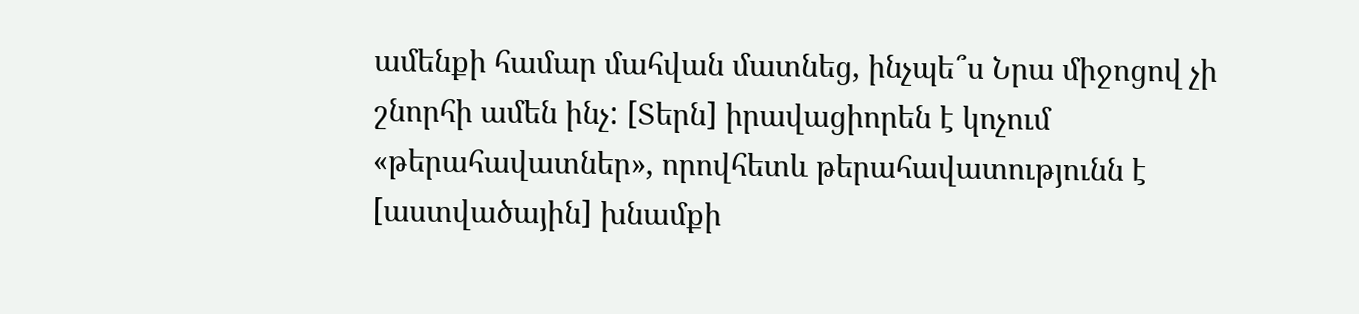ամենքի համար մահվան մատնեց, ինչպե՞ս Նրա միջոցով չի շնորհի ամեն ինչ: [Տերն] իրավացիորեն է կոչում «թերահավատներ», որովհետև թերահավատությունն է [աստվածային] խնամքի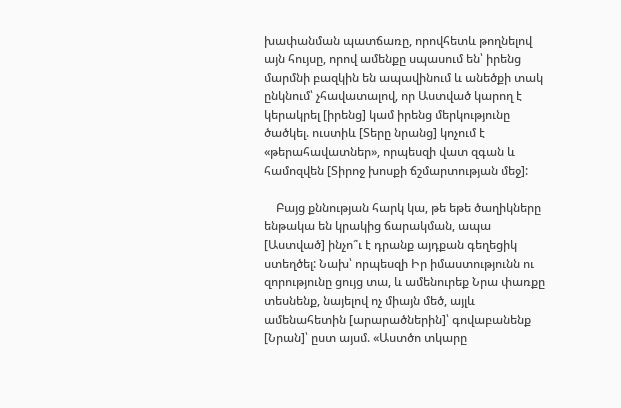խափանման պատճառը, որովհետև թողնելով այն հույսը, որով ամենքը սպասում են՝ իրենց մարմնի բազկին են ապավինում և անեծքի տակ ընկնում՝ չհավատալով, որ Աստված կարող է կերակրել [իրենց] կամ իրենց մերկությունը ծածկել. ուստիև [Տերը նրանց] կոչում է «թերահավատներ», որպեսզի վատ զգան և համոզվեն [Տիրոջ խոսքի ճշմարտության մեջ]:

    Բայց քննության հարկ կա, թե եթե ծաղիկները ենթակա են կրակից ճարակման, ապա [Աստված] ինչո՞ւ է դրանք այդքան գեղեցիկ ստեղծել: Նախ՝ որպեսզի Իր իմաստությունն ու զորությունը ցույց տա, և ամենուրեք Նրա փառքը տեսնենք, նայելով ոչ միայն մեծ, այլև ամենահետին [արարածներին]՝ գովաբանենք [Նրան]՝ ըստ այսմ. «Աստծո տկարը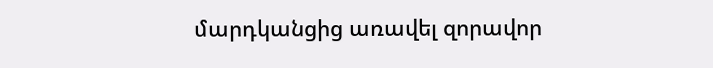մարդկանցից առավել զորավոր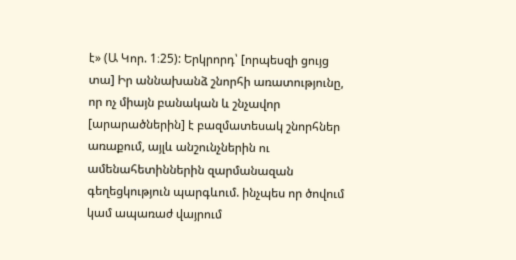է» (Ա Կոր. 1։25): Երկրորդ՝ [որպեսզի ցույց տա] Իր աննախանձ շնորհի առատությունը, որ ոչ միայն բանական և շնչավոր [արարածներին] է բազմատեսակ շնորհներ առաքում, այլև անշունչներին ու ամենահետիններին զարմանազան գեղեցկություն պարգևում. ինչպես որ ծովում կամ ապառաժ վայրում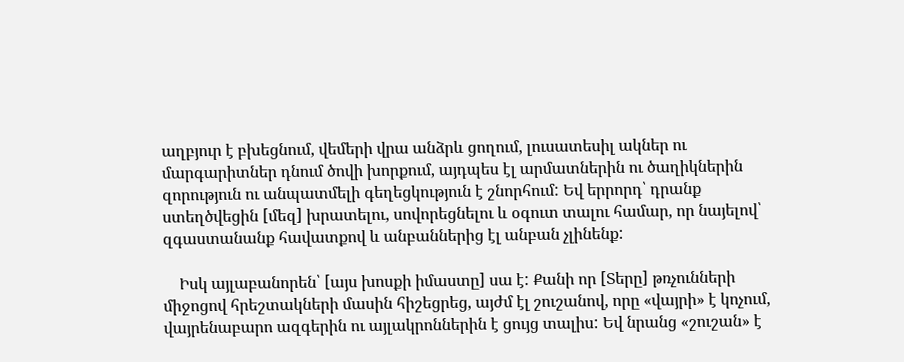աղբյուր է բխեցնում, վեմերի վրա անձրև ցողում, լուսատեսիլ ակներ ու մարգարիտներ դնում ծովի խորքում, այդպես էլ արմատներին ու ծաղիկներին զորություն ու անպատմելի գեղեցկություն է շնորհում: Եվ երրորդ՝ դրանք ստեղծվեցին [մեզ] խրատելու, սովորեցնելու և օգուտ տալու համար, որ նայելով՝ զգաստանանք հավատքով և անբաններից էլ անբան չլինենք:

    Իսկ այլաբանորեն՝ [այս խոսքի իմաստը] սա է: Քանի որ [Տերը] թռչունների միջոցով հրեշտակների մասին հիշեցրեց, այժմ էլ շուշանով, որը «վայրի» է կոչում, վայրենաբարո ազգերին ու այլակրոններին է ցույց տալիս: Եվ նրանց «շուշան» է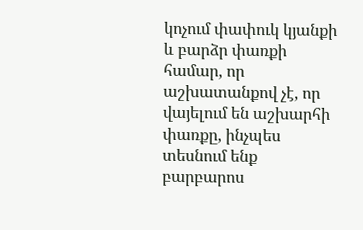կոչում փափուկ կյանքի և բարձր փառքի համար, որ աշխատանքով չէ, որ վայելում են աշխարհի փառքը, ինչպես տեսնում ենք բարբարոս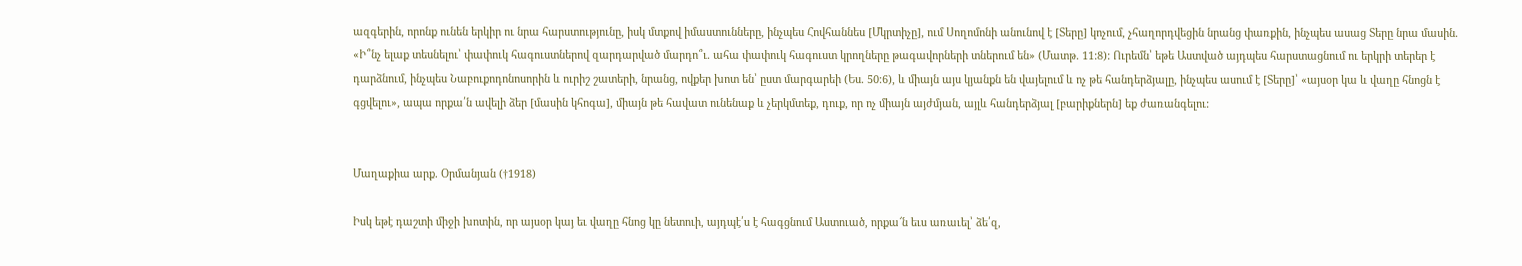ազգերին, որոնք ունեն երկիր ու նրա հարստությունը, իսկ մտքով իմաստունները, ինչպես Հովհաննես [Մկրտիչը], ում Սողոմոնի անունով է [Տերը] կոչում, չհաղորդվեցին նրանց փառքին, ինչպես ասաց Տերը նրա մասին. «Ի՞նչ ելաք տեսնելու՝ փափուկ հագուստներով զարդարված մարդո՞ւ. ահա փափուկ հագուստ կրողները թագավորների տներում են» (Մատթ. 11:8): Ուրեմն՝ եթե Աստված այդպես հարստացնում ու երկրի տերեր է դարձնում, ինչպես Նաբուքոդոնոսորին և ուրիշ շատերի, նրանց, ովքեր խոտ են՝ ըստ մարգարեի (Ես. 50։6), և միայն այս կյանքն են վայելում և ոչ թե հանդերձյալը, ինչպես ասում է [Տերը]՝ «այսօր կա և վաղը հնոցն է գցվելու», ապա որքա՛ն ավելի ձեր [մասին կհոգա], միայն թե հավատ ունենաք և չերկմտեք, դուք, որ ոչ միայն այժմյան, այլև հանդերձյալ [բարիքներն] եք ժառանգելու:


Մաղաքիա արք. Օրմանյան (†1918)

Իսկ եթէ դաշտի միջի խոտին, որ այսօր կայ եւ վաղը հնոց կը նետուի, այդպէ՛ս է հագցնում Աստուած, որքա՜ն եւս առաւել՝ ձե՛զ,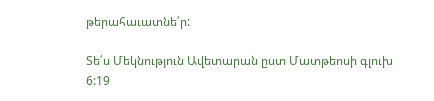թերահաւատնե՛ր:

Տե՛ս Մեկնություն Ավետարան ըստ Մատթեոսի գլուխ 6:19